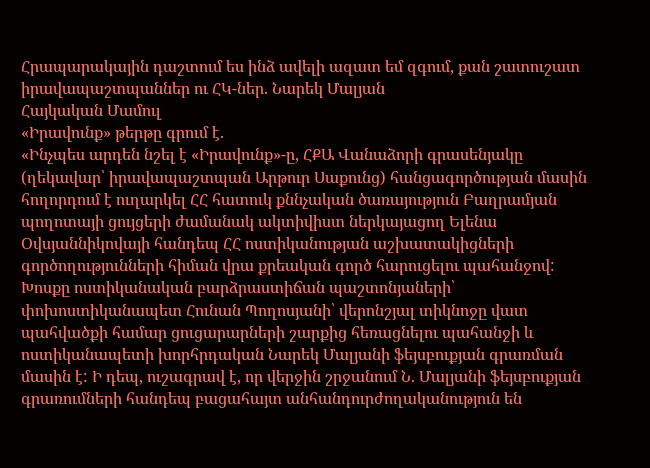Հրապարակային դաշտում ես ինձ ավելի ազատ եմ զգում, քան շատուշատ իրավապաշտպաններ ու ՀԿ-ներ. Նարեկ Մալյան
Հայկական Մամուլ
«Իրավունք» թերթը գրում է.
«Ինչպես արդեն նշել է «Իրավունք»-ը, ՀՔԱ Վանաձորի գրասենյակը (ղեկավար՝ իրավապաշտպան Արթուր Սաքունց) հանցագործության մասին հողորդում է ուղարկել ՀՀ հատուկ քննչական ծառայություն Բաղրամյան պողոտայի ցույցերի ժամանակ ակտիվիստ ներկայացող Ելենա Օվսյաննիկովայի հանդեպ ՀՀ ոստիկանության աշխատակիցների գործողությունների հիման վրա քրեական գործ հարուցելու պահանջով: Խոսքը ոստիկանական բարձրաստիճան պաշտոնյաների՝ փոխոստիկանապետ Հունան Պողոսյանի՝ վերոնշյալ տիկնոջը վատ պահվածքի համար ցուցարարների շարքից հեռացնելու պահանջի և ոստիկանապետի խորհրդական Նարեկ Մալյանի ֆեյսբուքյան գրառման մասին է: Ի դեպ, ուշագրավ է, որ վերջին շրջանում Ն. Մալյանի ֆեյսբուքյան գրառումների հանդեպ բացահայտ անհանդուրժողականություն են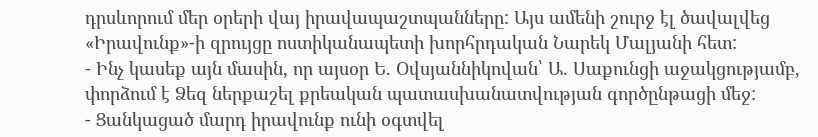դրսևորում մեր օրերի վայ իրավապաշտպանները: Այս ամենի շուրջ էլ ծավալվեց «Իրավունք»-ի զրույցը ոստիկանապետի խորհրդական Նարեկ Մալյանի հետ:
- Ինչ կասեք այն մասին, որ այսօր Ե. Օվսյաննիկովան՝ Ա. Սաքունցի աջակցությամբ, փորձում է Ձեզ ներքաշել քրեական պատասխանատվության գործընթացի մեջ:
- Ցանկացած մարդ իրավունք ունի օգտվել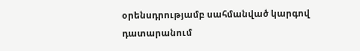օրենսդրությամբ սահմանված կարգով դատարանում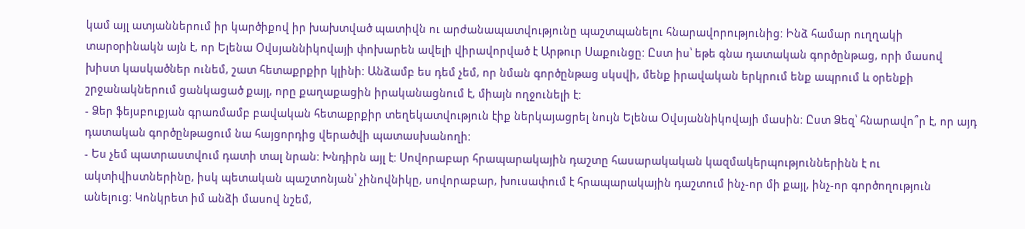կամ այլ ատյաններում իր կարծիքով իր խախտված պատիվն ու արժանապատվությունը պաշտպանելու հնարավորությունից: Ինձ համար ուղղակի տարօրինակն այն է, որ Ելենա Օվսյաննիկովայի փոխարեն ավելի վիրավորված է Արթուր Սաքունցը: Ըստ իս՝ եթե գնա դատական գործընթաց, որի մասով խիստ կասկածներ ունեմ, շատ հետաքրքիր կլինի: Անձամբ ես դեմ չեմ, որ նման գործընթաց սկսվի, մենք իրավական երկրում ենք ապրում և օրենքի շրջանակներում ցանկացած քայլ, որը քաղաքացին իրականացնում է, միայն ողջունելի է:
- Ձեր ֆեյսբուքյան գրառմամբ բավական հետաքրքիր տեղեկատվություն էիք ներկայացրել նույն Ելենա Օվսյաննիկովայի մասին: Ըստ Ձեզ՝ հնարավո՞ր է, որ այդ դատական գործընթացում նա հայցորդից վերածվի պատասխանողի:
- Ես չեմ պատրաստվում դատի տալ նրան: Խնդիրն այլ է: Սովորաբար հրապարակային դաշտը հասարակական կազմակերպություններինն է ու ակտիվիստներինը, իսկ պետական պաշտոնյան՝ չինովնիկը, սովորաբար, խուսափում է հրապարակային դաշտում ինչ-որ մի քայլ, ինչ-որ գործողություն անելուց: Կոնկրետ իմ անձի մասով նշեմ,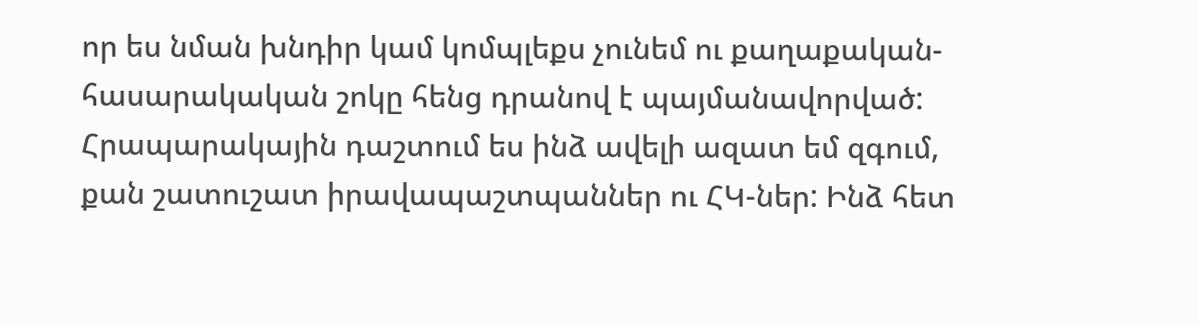որ ես նման խնդիր կամ կոմպլեքս չունեմ ու քաղաքական-հասարակական շոկը հենց դրանով է պայմանավորված: Հրապարակային դաշտում ես ինձ ավելի ազատ եմ զգում, քան շատուշատ իրավապաշտպաններ ու ՀԿ-ներ: Ինձ հետ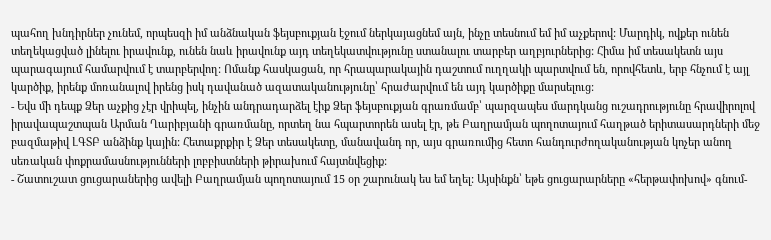պահող խնդիրներ չունեմ, որպեսզի իմ անձնական ֆեյսբուքյան էջում ներկայացնեմ այն, ինչը տեսնում եմ իմ աչքերով: Մարդիկ, ովքեր ունեն տեղեկացված լինելու իրավունք, ունեն նաև իրավունք այդ տեղեկատվությունը ստանալու տարբեր աղբյուրներից: Հիմա իմ տեսակետն այս պարագայում համարվում է տարբերվող: Ոմանք հասկացան, որ հրապարակային դաշտում ուղղակի պարտվում են, որովհետև, երբ հնչում է այլ կարծիք, իրենք մոռանալով իրենց իսկ դավանած ազատականությունը՝ հրաժարվում են այդ կարծիքը մարսելուց:
- Եվս մի դեպք Ձեր աչքից չէր վրիպել, ինչին անդրադարձել էիք Ձեր ֆեյսբուքյան գրառմամբ՝ պարզապես մարդկանց ուշադրությունը հրավիրոլով իրավապաշտպան Արման Ղարիբյանի գրառմանը, որտեղ նա հպարտորեն ասել էր, թե Բաղրամյան պողոտայում հաղթած երիտասարդների մեջ բազմաթիվ ԼԳՏԲ անձինք կային: Հետաքրքիր է Ձեր տեսակետը, մանավանդ որ, այս գրառումից հետո հանդուրժողականության կոչեր անող սեռական փոքրամասնությունների լոբբիստների թիրախում հայտնվեցիք:
- Շատուշատ ցուցարաներից ավելի Բաղրամյան պողոտայում 15 օր շարունակ ես եմ եղել: Այսինքն՝ եթե ցուցարարները «հերթափոխով» գնում-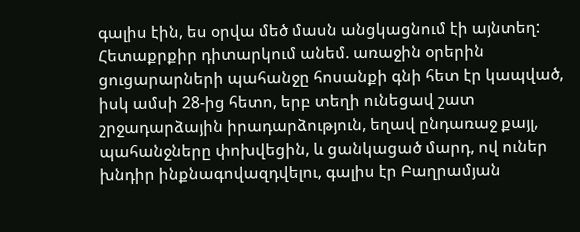գալիս էին, ես օրվա մեծ մասն անցկացնում էի այնտեղ: Հետաքրքիր դիտարկում անեմ. առաջին օրերին ցուցարարների պահանջը հոսանքի գնի հետ էր կապված, իսկ ամսի 28-ից հետո, երբ տեղի ունեցավ շատ շրջադարձային իրադարձություն, եղավ ընդառաջ քայլ, պահանջները փոխվեցին, և ցանկացած մարդ, ով ուներ խնդիր ինքնագովազդվելու, գալիս էր Բաղրամյան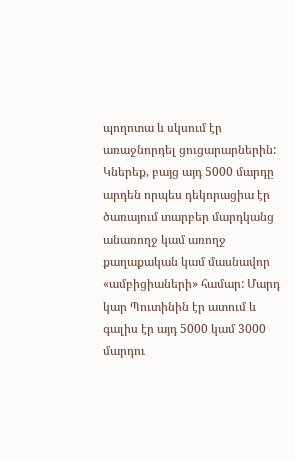պողոտա և սկսում էր առաջնորդել ցուցարարներին: Կներեք, բայց այդ 5000 մարդը արդեն որպես դեկորացիա էր ծառայում տարբեր մարդկանց անառողջ կամ առողջ քաղաքական կամ մասնավոր «ամբիցիաների» համար: Մարդ կար Պուտինին էր ատում և գալիս էր այդ 5000 կամ 3000 մարդու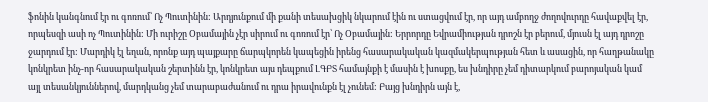ֆոնին կանգնում էր ու գոռում՝ Ոչ Պուտինին: Արդյունքում մի քանի տեսախցիկ նկարում էին ու ստացվում էր, որ այդ ամբողջ ժողովուրդը հավաքվել էր, որպեսզի ասի ոչ Պուտինին: Մի ուրիշը Օբամային չէր սիրում ու գոռում էր՝ Ոչ Օբամային: Երրորդը Եվրամիության դրոշն էր բերում, մյուսն էլ այդ դրոշը ջարդում էր: Մարդիկ էլ եղան, որոնք այդ պայքարը ճարպկորեն կապեցին իրենց հասարակական կազմակերպության հետ և ասացին, որ հաղթանակը կոնկրետ ինչ-որ հասարակական շերտինն էր, կոնկրետ այս դեպքում ԼԳԲՏ համայնքի է մասին է խոսքը, ես խնդիրը չեմ դիտարկում բարոյական կամ այլ տեսանկյուններով, մարդկանց չեմ տարաբաժանում ու դրա իրավունքն էլ չունեմ: Բայց խնդիրն այն է,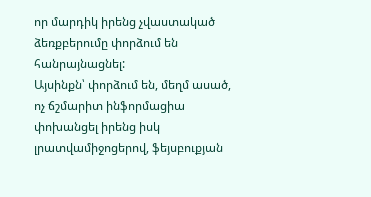որ մարդիկ իրենց չվաստակած ձեռքբերումը փորձում են հանրայնացնել:
Այսինքն՝ փորձում են, մեղմ ասած, ոչ ճշմարիտ ինֆորմացիա փոխանցել իրենց իսկ լրատվամիջոցերով, ֆեյսբուքյան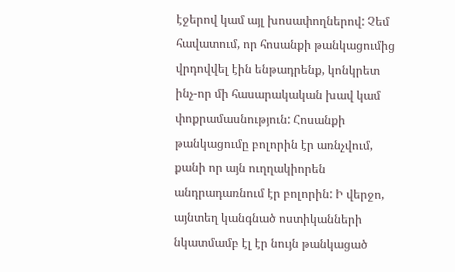էջերով կամ այլ խոսափողներով: Չեմ հավատում, որ հոսանքի թանկացումից վրդովվել էին ենթադրենք, կոնկրետ ինչ-որ մի հասարակական խավ կամ փոքրամասնություն: Հոսանքի թանկացումը բոլորին էր առնչվում, քանի որ այն ուղղակիորեն անդրադառնում էր բոլորին: Ի վերջո, այնտեղ կանգնած ոստիկանների նկատմամբ էլ էր նույն թանկացած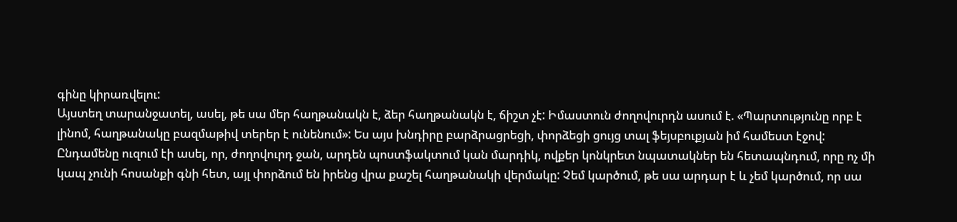գինը կիրառվելու:
Այստեղ տարանջատել, ասել, թե սա մեր հաղթանակն է, ձեր հաղթանակն է, ճիշտ չէ: Իմաստուն ժողովուրդն ասում է. «Պարտությունը որբ է լինոմ, հաղթանակը բազմաթիվ տերեր է ունենում»: Ես այս խնդիրը բարձրացրեցի, փորձեցի ցույց տալ ֆեյսբուքյան իմ համեստ էջով: Ընդամենը ուզում էի ասել, որ, ժողովուրդ ջան, արդեն պոստֆակտում կան մարդիկ, ովքեր կոնկրետ նպատակներ են հետապնդում, որը ոչ մի կապ չունի հոսանքի գնի հետ, այլ փորձում են իրենց վրա քաշել հաղթանակի վերմակը: Չեմ կարծում, թե սա արդար է և չեմ կարծում, որ սա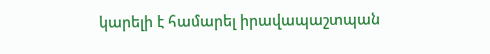կարելի է համարել իրավապաշտպան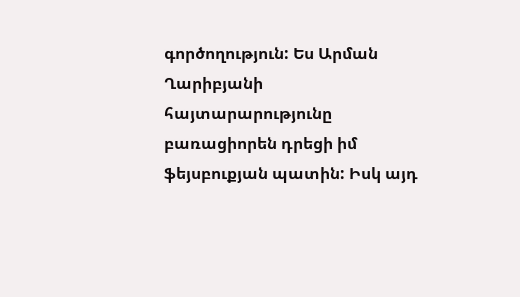գործողություն: Ես Արման Ղարիբյանի հայտարարությունը բառացիորեն դրեցի իմ ֆեյսբուքյան պատին: Իսկ այդ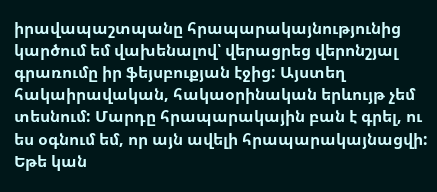իրավապաշտպանը հրապարակայնությունից կարծում եմ վախենալով՝ վերացրեց վերոնշյալ գրառումը իր ֆեյսբուքյան էջից: Այստեղ հակաիրավական, հակաօրինական երևույթ չեմ տեսնում: Մարդը հրապարակային բան է գրել, ու ես օգնում եմ, որ այն ավելի հրապարակայնացվի: Եթե կան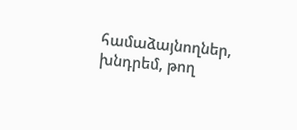համաձայնողներ, խնդրեմ, թող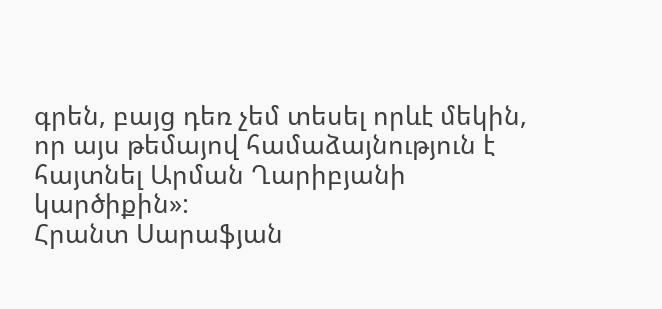գրեն, բայց դեռ չեմ տեսել որևէ մեկին, որ այս թեմայով համաձայնություն է հայտնել Արման Ղարիբյանի կարծիքին»:
Հրանտ Սարաֆյան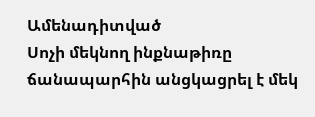Ամենադիտված
Սոչի մեկնող ինքնաթիռը ճանապարհին անցկացրել է մեկ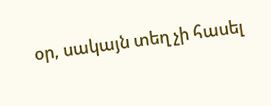օր, սակայն տեղ չի հասել